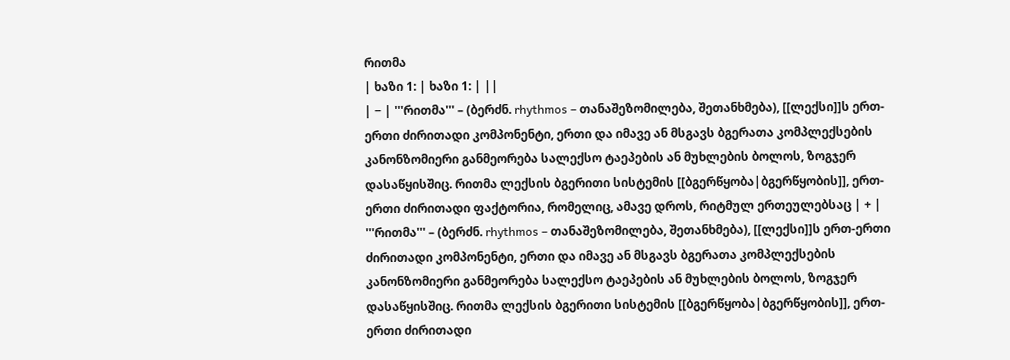რითმა
| ხაზი 1: | ხაზი 1: | ||
| − | '''რითმა''' – (ბერძნ. rhythmos – თანაშეზომილება, შეთანხმება), [[ლექსი]]ს ერთ-ერთი ძირითადი კომპონენტი, ერთი და იმავე ან მსგავს ბგერათა კომპლექსების კანონზომიერი განმეორება სალექსო ტაეპების ან მუხლების ბოლოს, ზოგჯერ დასაწყისშიც. რითმა ლექსის ბგერითი სისტემის [[ბგერწყობა|ბგერწყობის]], ერთ-ერთი ძირითადი ფაქტორია, რომელიც, ამავე დროს, რიტმულ ერთეულებსაც | + | '''რითმა''' – (ბერძნ. rhythmos – თანაშეზომილება, შეთანხმება), [[ლექსი]]ს ერთ-ერთი ძირითადი კომპონენტი, ერთი და იმავე ან მსგავს ბგერათა კომპლექსების კანონზომიერი განმეორება სალექსო ტაეპების ან მუხლების ბოლოს, ზოგჯერ დასაწყისშიც. რითმა ლექსის ბგერითი სისტემის [[ბგერწყობა|ბგერწყობის]], ერთ-ერთი ძირითადი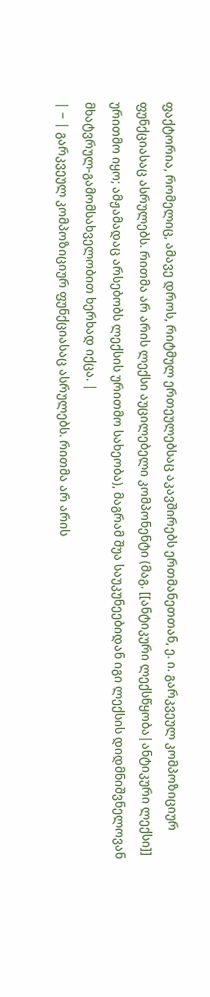ფაქტორია, რომელიც, ამავე დროს, რიტმულ ერთეულებსაც აკავშირებს ერთმანეთთან, ე. ი. გარკვეულ კომპოზიციურ ფუნქციასაც ასრულებს. რითმა არ არის ლექსი აუცილებელი კომპონენტი (მაგ. [[ანტიკური ლექსწყობა|ანტიკური ლექსი]] ურითმო იყო; ამჟამადაც არსებობს ლექსის ურითმო სახეობა), მაგრამ შუა საუკუნეებიდან იგი ლექსის დიდმნიშვნელოვან მხატვრულ-გამომსახველობით ხერხად იქცა. |
| − | გარკვეულ კომპოზიციურ ფუნქციასაც ასრულებს. რითმა არ არის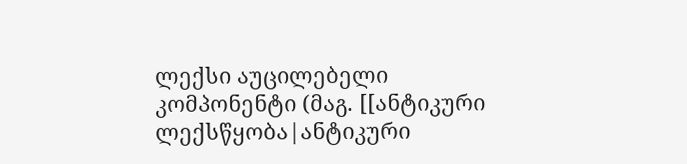ლექსი აუცილებელი კომპონენტი (მაგ. [[ანტიკური ლექსწყობა|ანტიკური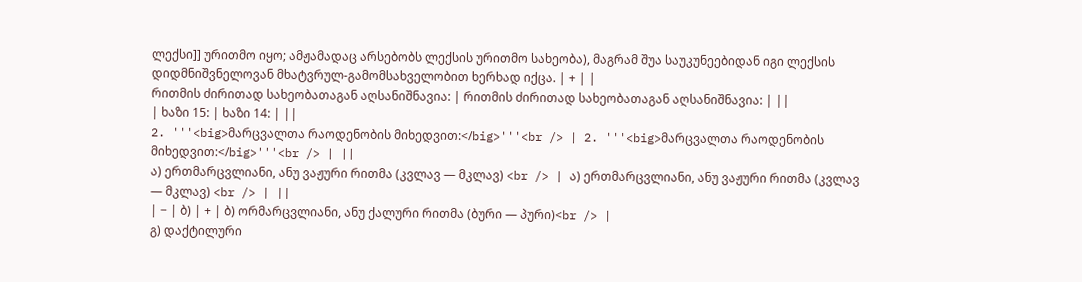ლექსი]] ურითმო იყო; ამჟამადაც არსებობს ლექსის ურითმო სახეობა), მაგრამ შუა საუკუნეებიდან იგი ლექსის დიდმნიშვნელოვან მხატვრულ-გამომსახველობით ხერხად იქცა. | + | |
რითმის ძირითად სახეობათაგან აღსანიშნავია: | რითმის ძირითად სახეობათაგან აღსანიშნავია: | ||
| ხაზი 15: | ხაზი 14: | ||
2. '''<big>მარცვალთა რაოდენობის მიხედვით:</big>'''<br /> | 2. '''<big>მარცვალთა რაოდენობის მიხედვით:</big>'''<br /> | ||
ა) ერთმარცვლიანი, ანუ ვაჟური რითმა (კვლავ — მკლავ) <br /> | ა) ერთმარცვლიანი, ანუ ვაჟური რითმა (კვლავ — მკლავ) <br /> | ||
| − | ბ) | + | ბ) ორმარცვლიანი, ანუ ქალური რითმა (ბური — პური)<br /> |
გ) დაქტილური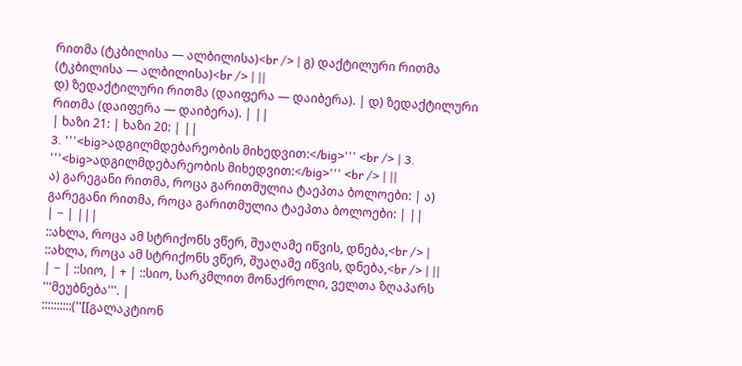რითმა (ტკბილისა — ალბილისა)<br /> | გ) დაქტილური რითმა (ტკბილისა — ალბილისა)<br /> | ||
დ) ზედაქტილური რითმა (დაიფერა — დაიბერა). | დ) ზედაქტილური რითმა (დაიფერა — დაიბერა). | ||
| ხაზი 21: | ხაზი 20: | ||
3. '''<big>ადგილმდებარეობის მიხედვით:</big>''' <br /> | 3. '''<big>ადგილმდებარეობის მიხედვით:</big>''' <br /> | ||
ა) გარეგანი რითმა, როცა გარითმულია ტაეპთა ბოლოები: | ა) გარეგანი რითმა, როცა გარითმულია ტაეპთა ბოლოები: | ||
| − | |||
::ახლა, როცა ამ სტრიქონს ვწერ, შუაღამე იწვის, დნება,<br /> | ::ახლა, როცა ამ სტრიქონს ვწერ, შუაღამე იწვის, დნება,<br /> | ||
| − | ::სიო, | + | ::სიო, სარკმლით მონაქროლი, ველთა ზღაპარს '''მეუბნება'''. |
::::::::::(''[[გალაკტიონ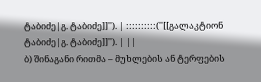ტაბიძე|გ. ტაბიძე]]''). | ::::::::::(''[[გალაკტიონ ტაბიძე|გ. ტაბიძე]]''). | ||
ბ) შინაგანი რითმა – მუხლების ან ტერფების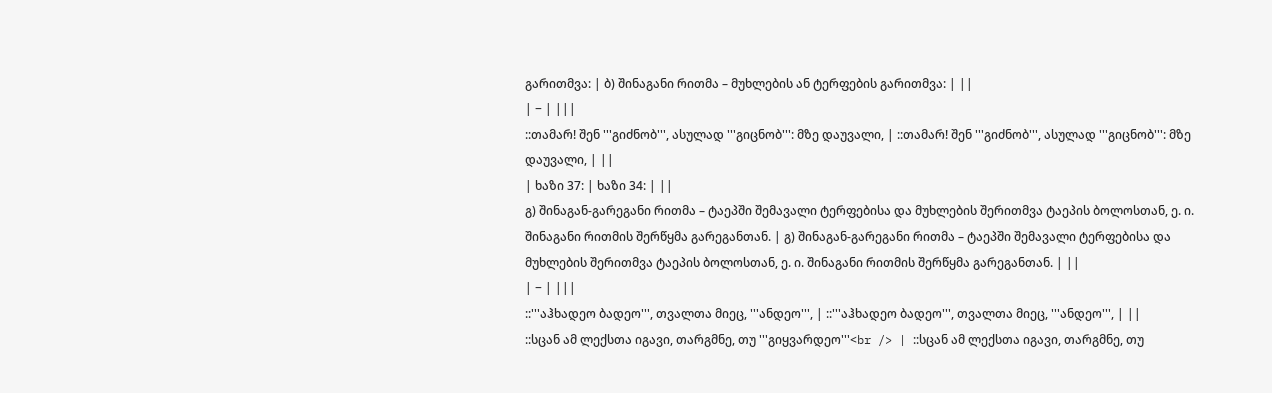გარითმვა: | ბ) შინაგანი რითმა – მუხლების ან ტერფების გარითმვა: | ||
| − | |||
::თამარ! შენ '''გიძნობ''', ასულად '''გიცნობ''': მზე დაუვალი, | ::თამარ! შენ '''გიძნობ''', ასულად '''გიცნობ''': მზე დაუვალი, | ||
| ხაზი 37: | ხაზი 34: | ||
გ) შინაგან-გარეგანი რითმა – ტაეპში შემავალი ტერფებისა და მუხლების შერითმვა ტაეპის ბოლოსთან, ე. ი. შინაგანი რითმის შერწყმა გარეგანთან. | გ) შინაგან-გარეგანი რითმა – ტაეპში შემავალი ტერფებისა და მუხლების შერითმვა ტაეპის ბოლოსთან, ე. ი. შინაგანი რითმის შერწყმა გარეგანთან. | ||
| − | |||
::'''აჰხადეო ბადეო''', თვალთა მიეც, '''ანდეო''', | ::'''აჰხადეო ბადეო''', თვალთა მიეც, '''ანდეო''', | ||
::სცან ამ ლექსთა იგავი, თარგმნე, თუ '''გიყვარდეო'''<br /> | ::სცან ამ ლექსთა იგავი, თარგმნე, თუ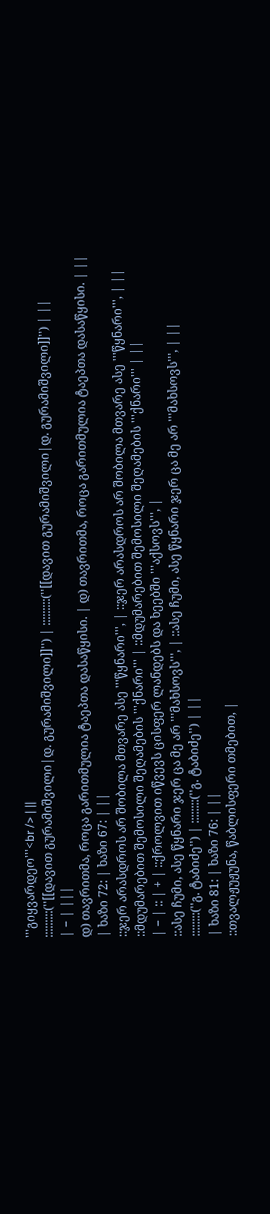'''გიყვარდეო'''<br /> | ||
:::::::::(''[[დავით გურამიშვილი|დ. გურამიშვილი]]'') | :::::::::(''[[დავით გურამიშვილი|დ. გურამიშვილი]]'') | ||
| − | |||
დ) თავრითმა, როცა გარითმულია ტაეპთა დასაწყისი. | დ) თავრითმა, როცა გარითმულია ტაეპთა დასაწყისი. | ||
| ხაზი 72: | ხაზი 67: | ||
::ჯერ არასდროს არ შობილა მთვარე ასე '''წყნარი''', | ::ჯერ არასდროს არ შობილა მთვარე ასე '''წყნარი''', | ||
::მდუმარებით შემოსილი შეღამების '''ქნარი''' | ::მდუმარებით შემოსილი შეღამების '''ქნარი''' | ||
| − | :: | + | ::ქროლვით იწვევს ცისფერ ლანდებს და ხეებში '''აქსოვს''', |
::ასე ჩუმი, ასე წყნარი ჯერ ცა მე არ '''მახსოვს''', | ::ასე ჩუმი, ასე წყნარი ჯერ ცა მე არ '''მახსოვს''', | ||
::::::::(''გ. ტაბიძე'') | ::::::::(''გ. ტაბიძე'') | ||
| ხაზი 81: | ხაზი 76: | ||
::თვალჟუჟუნა, წაბლისფერი თმებით, |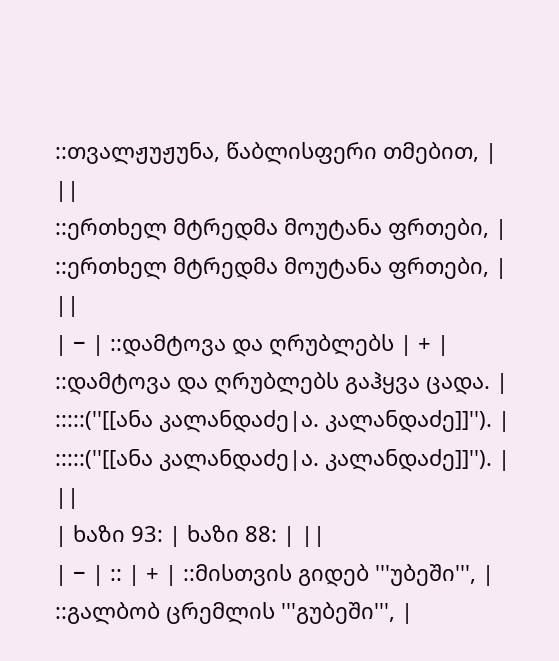::თვალჟუჟუნა, წაბლისფერი თმებით, | ||
::ერთხელ მტრედმა მოუტანა ფრთები, | ::ერთხელ მტრედმა მოუტანა ფრთები, | ||
| − | ::დამტოვა და ღრუბლებს | + | ::დამტოვა და ღრუბლებს გაჰყვა ცადა. |
:::::(''[[ანა კალანდაძე|ა. კალანდაძე]]''). | :::::(''[[ანა კალანდაძე|ა. კალანდაძე]]''). | ||
| ხაზი 93: | ხაზი 88: | ||
| − | :: | + | ::მისთვის გიდებ '''უბეში''', |
::გალბობ ცრემლის '''გუბეში''', |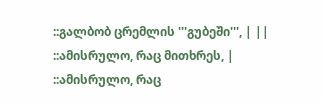::გალბობ ცრემლის '''გუბეში''', | ||
::ამისრულო, რაც მითხრეს, | ::ამისრულო, რაც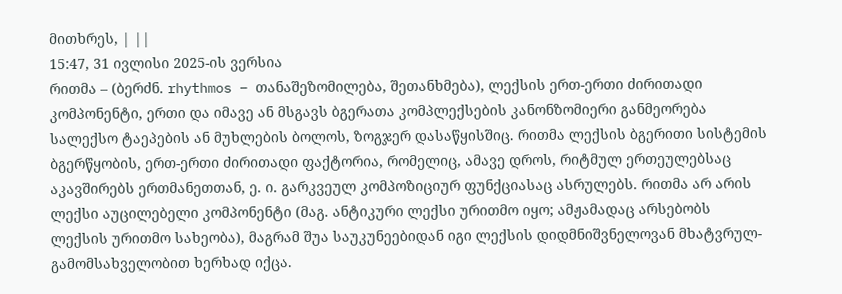მითხრეს, | ||
15:47, 31 ივლისი 2025-ის ვერსია
რითმა – (ბერძნ. rhythmos – თანაშეზომილება, შეთანხმება), ლექსის ერთ-ერთი ძირითადი კომპონენტი, ერთი და იმავე ან მსგავს ბგერათა კომპლექსების კანონზომიერი განმეორება სალექსო ტაეპების ან მუხლების ბოლოს, ზოგჯერ დასაწყისშიც. რითმა ლექსის ბგერითი სისტემის ბგერწყობის, ერთ-ერთი ძირითადი ფაქტორია, რომელიც, ამავე დროს, რიტმულ ერთეულებსაც აკავშირებს ერთმანეთთან, ე. ი. გარკვეულ კომპოზიციურ ფუნქციასაც ასრულებს. რითმა არ არის ლექსი აუცილებელი კომპონენტი (მაგ. ანტიკური ლექსი ურითმო იყო; ამჟამადაც არსებობს ლექსის ურითმო სახეობა), მაგრამ შუა საუკუნეებიდან იგი ლექსის დიდმნიშვნელოვან მხატვრულ-გამომსახველობით ხერხად იქცა.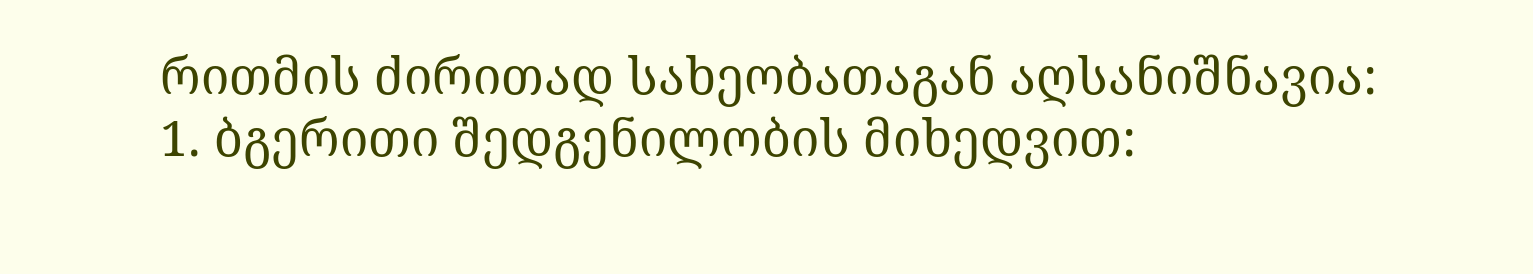რითმის ძირითად სახეობათაგან აღსანიშნავია:
1. ბგერითი შედგენილობის მიხედვით: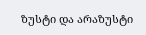ზუსტი და არაზუსტი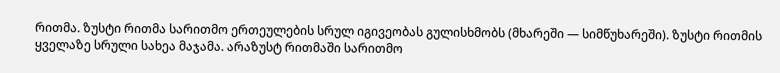რითმა. ზუსტი რითმა სარითმო ერთეულების სრულ იგივეობას გულისხმობს (მხარეში — სიმწუხარეში). ზუსტი რითმის ყველაზე სრული სახეა მაჯამა. არაზუსტ რითმაში სარითმო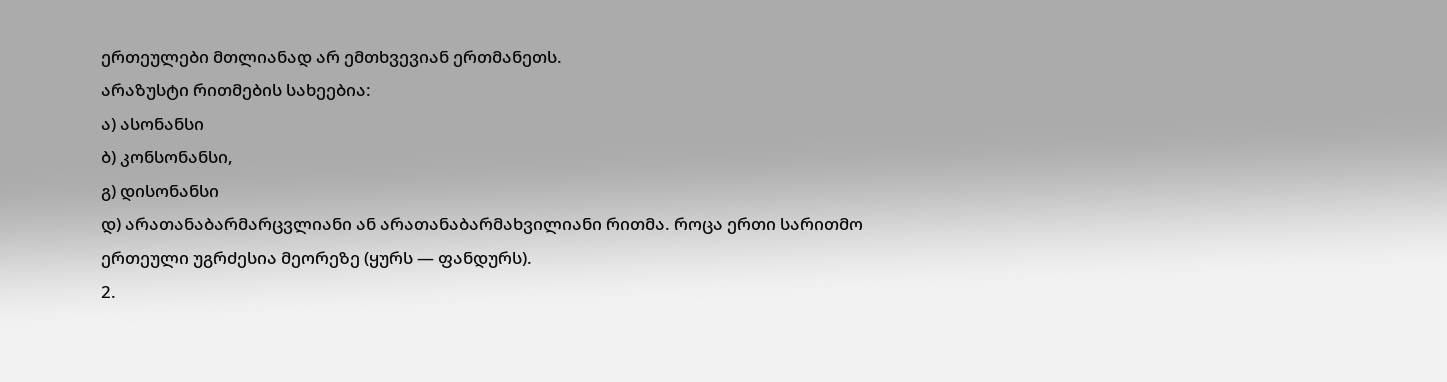ერთეულები მთლიანად არ ემთხვევიან ერთმანეთს.
არაზუსტი რითმების სახეებია:
ა) ასონანსი
ბ) კონსონანსი,
გ) დისონანსი
დ) არათანაბარმარცვლიანი ან არათანაბარმახვილიანი რითმა. როცა ერთი სარითმო ერთეული უგრძესია მეორეზე (ყურს — ფანდურს).
2.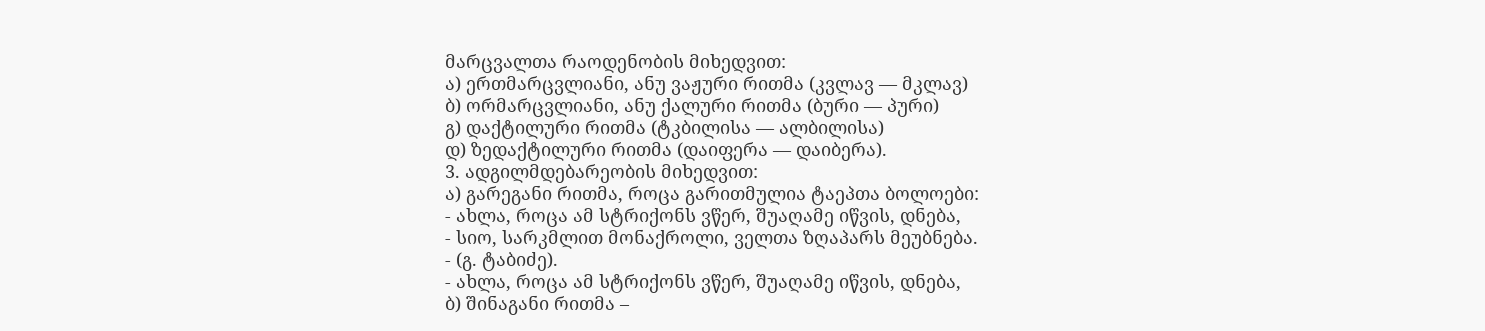მარცვალთა რაოდენობის მიხედვით:
ა) ერთმარცვლიანი, ანუ ვაჟური რითმა (კვლავ — მკლავ)
ბ) ორმარცვლიანი, ანუ ქალური რითმა (ბური — პური)
გ) დაქტილური რითმა (ტკბილისა — ალბილისა)
დ) ზედაქტილური რითმა (დაიფერა — დაიბერა).
3. ადგილმდებარეობის მიხედვით:
ა) გარეგანი რითმა, როცა გარითმულია ტაეპთა ბოლოები:
- ახლა, როცა ამ სტრიქონს ვწერ, შუაღამე იწვის, დნება,
- სიო, სარკმლით მონაქროლი, ველთა ზღაპარს მეუბნება.
- (გ. ტაბიძე).
- ახლა, როცა ამ სტრიქონს ვწერ, შუაღამე იწვის, დნება,
ბ) შინაგანი რითმა –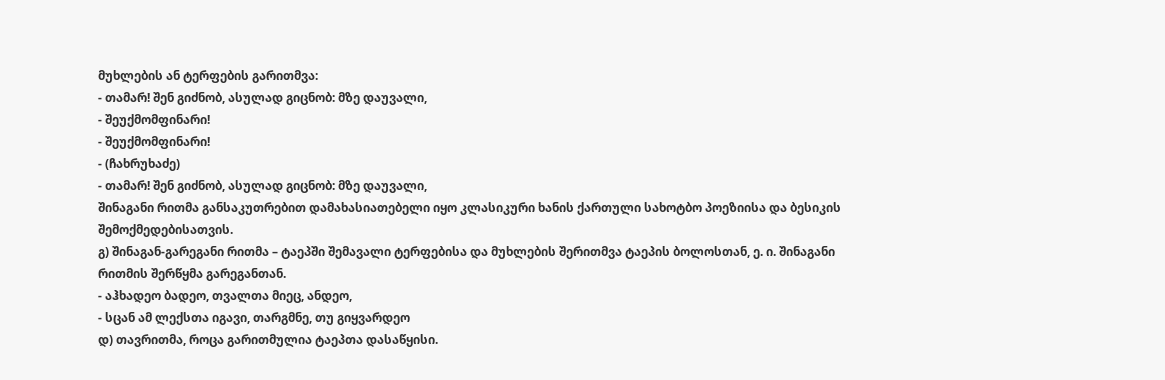მუხლების ან ტერფების გარითმვა:
- თამარ! შენ გიძნობ, ასულად გიცნობ: მზე დაუვალი,
- შეუქმომფინარი!
- შეუქმომფინარი!
- (ჩახრუხაძე)
- თამარ! შენ გიძნობ, ასულად გიცნობ: მზე დაუვალი,
შინაგანი რითმა განსაკუთრებით დამახასიათებელი იყო კლასიკური ხანის ქართული სახოტბო პოეზიისა და ბესიკის შემოქმედებისათვის.
გ) შინაგან-გარეგანი რითმა – ტაეპში შემავალი ტერფებისა და მუხლების შერითმვა ტაეპის ბოლოსთან, ე. ი. შინაგანი რითმის შერწყმა გარეგანთან.
- აჰხადეო ბადეო, თვალთა მიეც, ანდეო,
- სცან ამ ლექსთა იგავი, თარგმნე, თუ გიყვარდეო
დ) თავრითმა, როცა გარითმულია ტაეპთა დასაწყისი.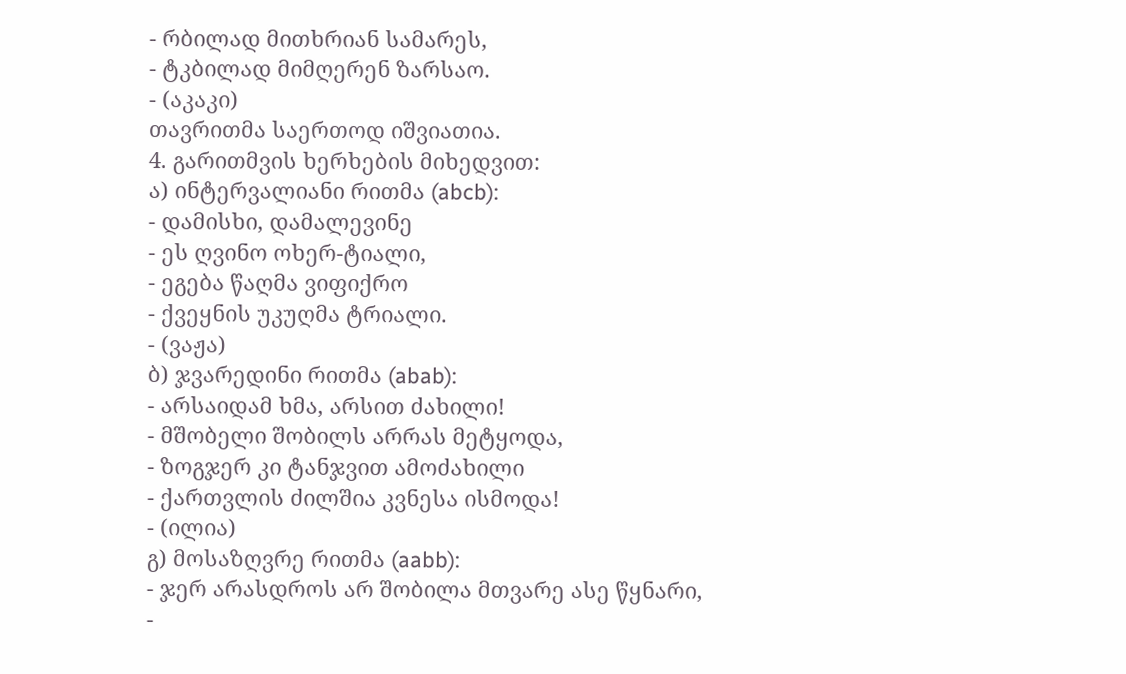- რბილად მითხრიან სამარეს,
- ტკბილად მიმღერენ ზარსაო.
- (აკაკი)
თავრითმა საერთოდ იშვიათია.
4. გარითმვის ხერხების მიხედვით:
ა) ინტერვალიანი რითმა (abcb):
- დამისხი, დამალევინე
- ეს ღვინო ოხერ-ტიალი,
- ეგება წაღმა ვიფიქრო
- ქვეყნის უკუღმა ტრიალი.
- (ვაჟა)
ბ) ჯვარედინი რითმა (abab):
- არსაიდამ ხმა, არსით ძახილი!
- მშობელი შობილს არრას მეტყოდა,
- ზოგჯერ კი ტანჯვით ამოძახილი
- ქართვლის ძილშია კვნესა ისმოდა!
- (ილია)
გ) მოსაზღვრე რითმა (aabb):
- ჯერ არასდროს არ შობილა მთვარე ასე წყნარი,
-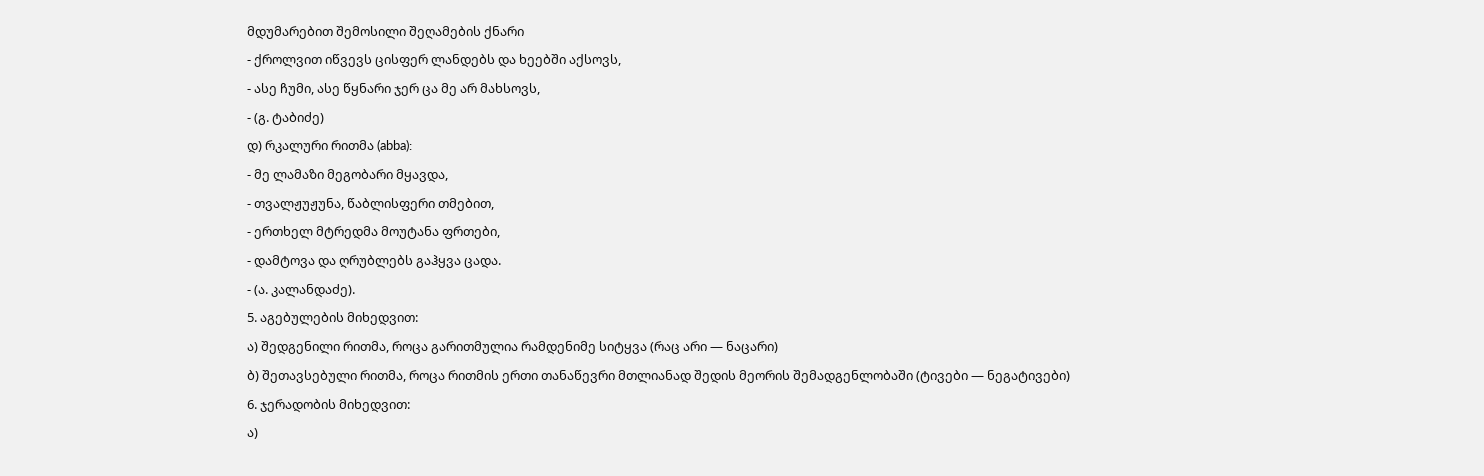მდუმარებით შემოსილი შეღამების ქნარი
- ქროლვით იწვევს ცისფერ ლანდებს და ხეებში აქსოვს,
- ასე ჩუმი, ასე წყნარი ჯერ ცა მე არ მახსოვს,
- (გ. ტაბიძე)
დ) რკალური რითმა (abba):
- მე ლამაზი მეგობარი მყავდა,
- თვალჟუჟუნა, წაბლისფერი თმებით,
- ერთხელ მტრედმა მოუტანა ფრთები,
- დამტოვა და ღრუბლებს გაჰყვა ცადა.
- (ა. კალანდაძე).
5. აგებულების მიხედვით:
ა) შედგენილი რითმა, როცა გარითმულია რამდენიმე სიტყვა (რაც არი — ნაცარი)
ბ) შეთავსებული რითმა, როცა რითმის ერთი თანაწევრი მთლიანად შედის მეორის შემადგენლობაში (ტივები — ნეგატივები)
6. ჯერადობის მიხედვით:
ა)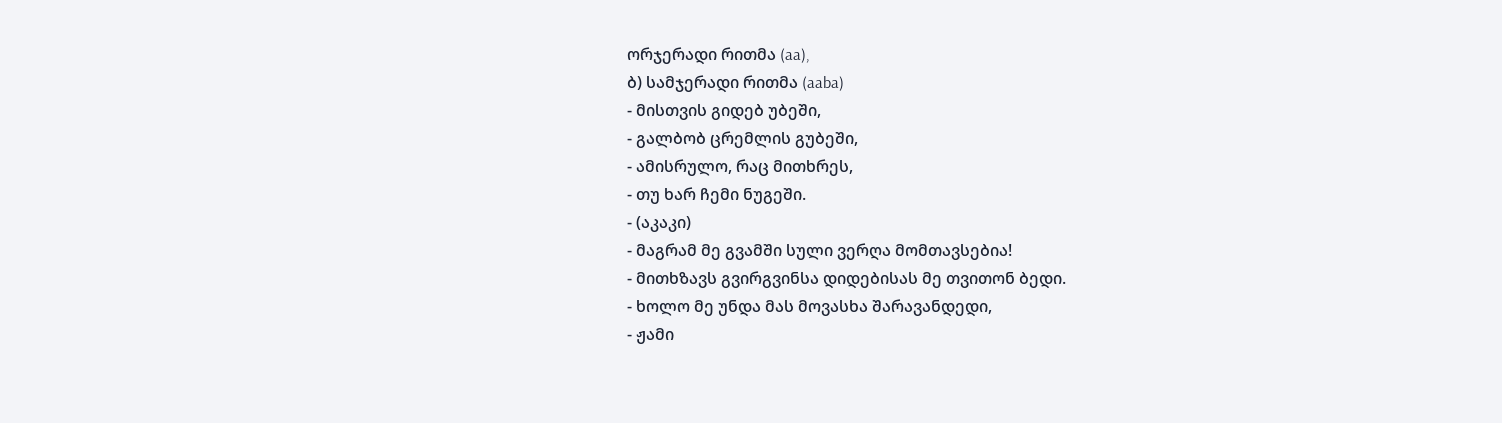ორჯერადი რითმა (aa),
ბ) სამჯერადი რითმა (aaba)
- მისთვის გიდებ უბეში,
- გალბობ ცრემლის გუბეში,
- ამისრულო, რაც მითხრეს,
- თუ ხარ ჩემი ნუგეში.
- (აკაკი)
- მაგრამ მე გვამში სული ვერღა მომთავსებია!
- მითხზავს გვირგვინსა დიდებისას მე თვითონ ბედი.
- ხოლო მე უნდა მას მოვასხა შარავანდედი,
- ჟამი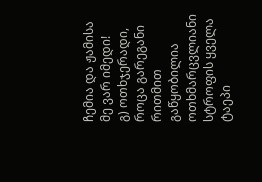ჩემია და ჟამისა მე ვარ იმედი!
გ) ოთხჯერადი, როცა გარეგანი რითმით გაწყობილია ოთხმარცვლიანი სტროფის ყველა ტაეპი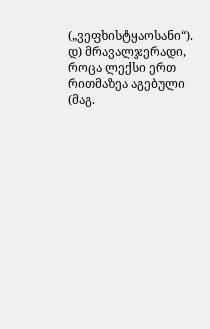(„ვეფხისტყაოსანი“).
დ) მრავალჯერადი, როცა ლექსი ერთ რითმაზეა აგებული (მაგ.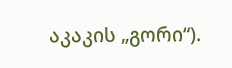აკაკის „გორი“).